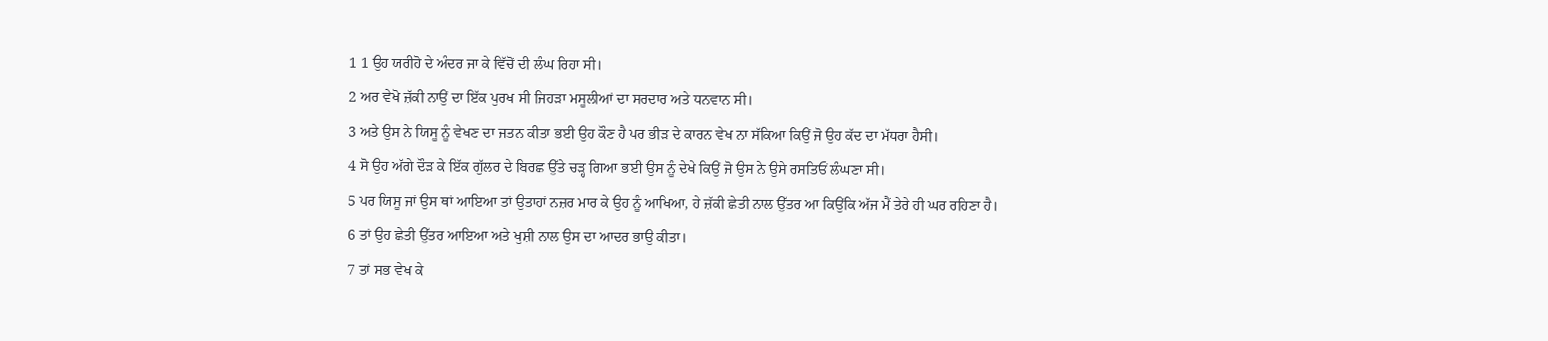1 1 ਉਹ ਯਰੀਹੋ ਦੇ ਅੰਦਰ ਜਾ ਕੇ ਵਿੱਚੋਂ ਦੀ ਲੰਘ ਰਿਹਾ ਸੀ।
2 ਅਰ ਵੇਖੋ ਜ਼ੱਕੀ ਨਾਉਂ ਦਾ ਇੱਕ ਪੁਰਖ ਸੀ ਜਿਹੜਾ ਮਸੂਲੀਆਂ ਦਾ ਸਰਦਾਰ ਅਤੇ ਧਨਵਾਨ ਸੀ।
3 ਅਤੇ ਉਸ ਨੇ ਯਿਸੂ ਨੂੰ ਵੇਖਣ ਦਾ ਜਤਨ ਕੀਤਾ ਭਈ ਉਹ ਕੌਣ ਹੈ ਪਰ ਭੀੜ ਦੇ ਕਾਰਨ ਵੇਖ ਨਾ ਸੱਕਿਆ ਕਿਉਂ ਜੋ ਉਹ ਕੱਦ ਦਾ ਮੱਧਰਾ ਹੈਸੀ।
4 ਸੋ ਉਹ ਅੱਗੇ ਦੌੜ ਕੇ ਇੱਕ ਗੁੱਲਰ ਦੇ ਬਿਰਛ ਉੱਤੇ ਚੜ੍ਹ ਗਿਆ ਭਈ ਉਸ ਨੂੰ ਦੇਖੇ ਕਿਉਂ ਜੋ ਉਸ ਨੇ ਉਸੇ ਰਸਤਿਓਂ ਲੰਘਣਾ ਸੀ।
5 ਪਰ ਯਿਸੂ ਜਾਂ ਉਸ ਥਾਂ ਆਇਆ ਤਾਂ ਉਤਾਹਾਂ ਨਜ਼ਰ ਮਾਰ ਕੇ ਉਹ ਨੂੰ ਆਖਿਆ, ਹੇ ਜ਼ੱਕੀ ਛੇਤੀ ਨਾਲ ਉੱਤਰ ਆ ਕਿਉਂਕਿ ਅੱਜ ਮੈਂ ਤੇਰੇ ਹੀ ਘਰ ਰਹਿਣਾ ਹੈ।
6 ਤਾਂ ਉਹ ਛੇਤੀ ਉੱਤਰ ਆਇਆ ਅਤੇ ਖੁਸ਼ੀ ਨਾਲ ਉਸ ਦਾ ਆਦਰ ਭਾਉ ਕੀਤਾ।
7 ਤਾਂ ਸਭ ਵੇਖ ਕੇ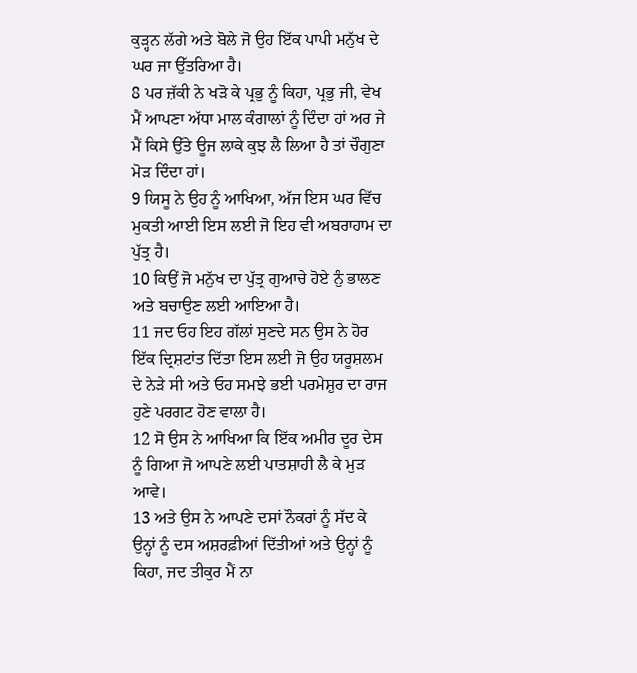ਕੁੜ੍ਹਨ ਲੱਗੇ ਅਤੇ ਬੋਲੇ ਜੋ ਉਹ ਇੱਕ ਪਾਪੀ ਮਨੁੱਖ ਦੇ ਘਰ ਜਾ ਉੱਤਰਿਆ ਹੈ।
8 ਪਰ ਜ਼ੱਕੀ ਨੇ ਖੜੋ ਕੇ ਪ੍ਰਭੁ ਨੂੰ ਕਿਹਾ, ਪ੍ਰਭੁ ਜੀ, ਵੇਖ ਮੈਂ ਆਪਣਾ ਅੱਧਾ ਮਾਲ ਕੰਗਾਲਾਂ ਨੂੰ ਦਿੰਦਾ ਹਾਂ ਅਰ ਜੇ ਮੈਂ ਕਿਸੇ ਉੱਤੇ ਊਜ ਲਾਕੇ ਕੁਝ ਲੈ ਲਿਆ ਹੈ ਤਾਂ ਚੌਗੁਣਾ ਮੋੜ ਦਿੰਦਾ ਹਾਂ।
9 ਯਿਸੂ ਨੇ ਉਹ ਨੂੰ ਆਖਿਆ, ਅੱਜ ਇਸ ਘਰ ਵਿੱਚ ਮੁਕਤੀ ਆਈ ਇਸ ਲਈ ਜੋ ਇਹ ਵੀ ਅਬਰਾਹਾਮ ਦਾ ਪੁੱਤ੍ਰ ਹੈ।
10 ਕਿਉਂ ਜੋ ਮਨੁੱਖ ਦਾ ਪੁੱਤ੍ਰ ਗੁਆਚੇ ਹੋਏ ਨੁੰ ਭਾਲਣ ਅਤੇ ਬਚਾਉਣ ਲਈ ਆਇਆ ਹੈ।
11 ਜਦ ਓਹ ਇਹ ਗੱਲਾਂ ਸੁਣਦੇ ਸਨ ਉਸ ਨੇ ਹੋਰ ਇੱਕ ਦ੍ਰਿਸ਼ਟਾਂਤ ਦਿੱਤਾ ਇਸ ਲਈ ਜੋ ਉਹ ਯਰੂਸ਼ਲਮ ਦੇ ਨੇੜੇ ਸੀ ਅਤੇ ਓਹ ਸਮਝੇ ਭਈ ਪਰਮੇਸ਼ੁਰ ਦਾ ਰਾਜ ਹੁਣੇ ਪਰਗਟ ਹੋਣ ਵਾਲਾ ਹੈ।
12 ਸੋ ਉਸ ਨੇ ਆਖਿਆ ਕਿ ਇੱਕ ਅਮੀਰ ਦੂਰ ਦੇਸ ਨੂੰ ਗਿਆ ਜੋ ਆਪਣੇ ਲਈ ਪਾਤਸ਼ਾਹੀ ਲੈ ਕੇ ਮੁੜ ਆਵੇ।
13 ਅਤੇ ਉਸ ਨੇ ਆਪਣੇ ਦਸਾਂ ਨੌਕਰਾਂ ਨੂੰ ਸੱਦ ਕੇ ਉਨ੍ਹਾਂ ਨੂੰ ਦਸ ਅਸ਼ਰਫ਼ੀਆਂ ਦਿੱਤੀਆਂ ਅਤੇ ਉਨ੍ਹਾਂ ਨੂੰ ਕਿਹਾ, ਜਦ ਤੀਕੁਰ ਮੈਂ ਨਾ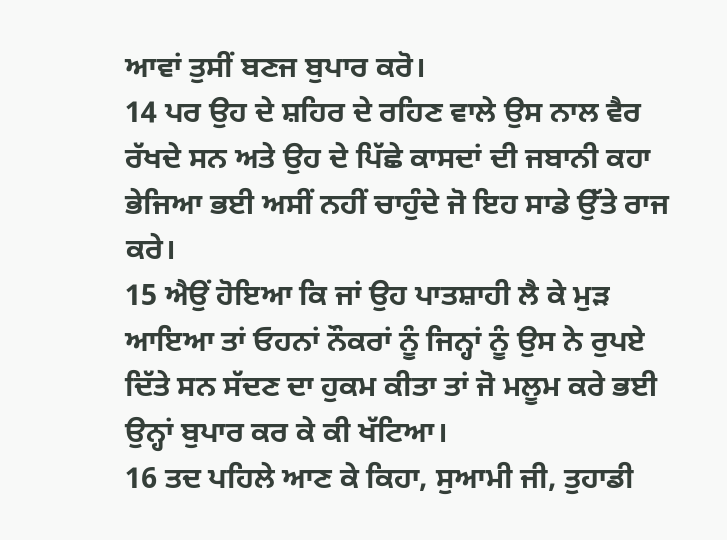ਆਵਾਂ ਤੁਸੀਂ ਬਣਜ ਬੁਪਾਰ ਕਰੋ।
14 ਪਰ ਉਹ ਦੇ ਸ਼ਹਿਰ ਦੇ ਰਹਿਣ ਵਾਲੇ ਉਸ ਨਾਲ ਵੈਰ ਰੱਖਦੇ ਸਨ ਅਤੇ ਉਹ ਦੇ ਪਿੱਛੇ ਕਾਸਦਾਂ ਦੀ ਜਬਾਨੀ ਕਹਾ ਭੇਜਿਆ ਭਈ ਅਸੀਂ ਨਹੀਂ ਚਾਹੁੰਦੇ ਜੋ ਇਹ ਸਾਡੇ ਉੱਤੇ ਰਾਜ ਕਰੇ।
15 ਐਉਂ ਹੋਇਆ ਕਿ ਜਾਂ ਉਹ ਪਾਤਸ਼ਾਹੀ ਲੈ ਕੇ ਮੁੜ ਆਇਆ ਤਾਂ ਓਹਨਾਂ ਨੌਕਰਾਂ ਨੂੰ ਜਿਨ੍ਹਾਂ ਨੂੰ ਉਸ ਨੇ ਰੁਪਏ ਦਿੱਤੇ ਸਨ ਸੱਦਣ ਦਾ ਹੁਕਮ ਕੀਤਾ ਤਾਂ ਜੋ ਮਲੂਮ ਕਰੇ ਭਈ ਉਨ੍ਹਾਂ ਬੁਪਾਰ ਕਰ ਕੇ ਕੀ ਖੱਟਿਆ।
16 ਤਦ ਪਹਿਲੇ ਆਣ ਕੇ ਕਿਹਾ, ਸੁਆਮੀ ਜੀ, ਤੁਹਾਡੀ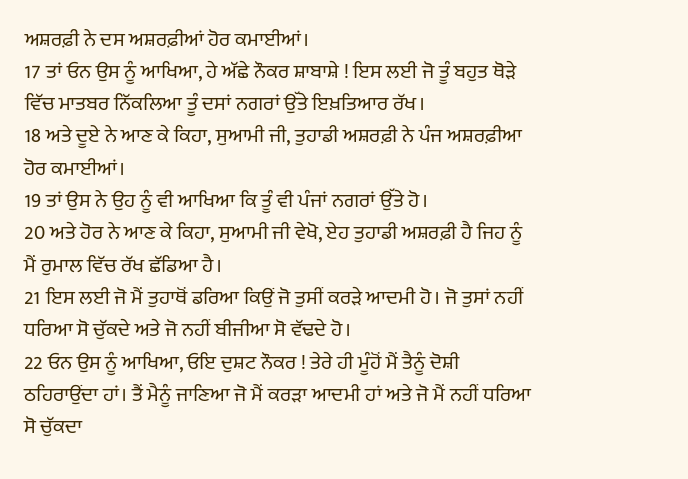ਅਸ਼ਰਫ਼ੀ ਨੇ ਦਸ ਅਸ਼ਰਫ਼ੀਆਂ ਹੋਰ ਕਮਾਈਆਂ।
17 ਤਾਂ ਓਨ ਉਸ ਨੂੰ ਆਖਿਆ, ਹੇ ਅੱਛੇ ਨੌਕਰ ਸ਼ਾਬਾਸ਼ੇ ! ਇਸ ਲਈ ਜੋ ਤੂੰ ਬਹੁਤ ਥੋੜੇ ਵਿੱਚ ਮਾਤਬਰ ਨਿੱਕਲਿਆ ਤੂੰ ਦਸਾਂ ਨਗਰਾਂ ਉੱਤੇ ਇਖ਼ਤਿਆਰ ਰੱਖ।
18 ਅਤੇ ਦੂਏ ਨੇ ਆਣ ਕੇ ਕਿਹਾ, ਸੁਆਮੀ ਜੀ, ਤੁਹਾਡੀ ਅਸ਼ਰਫ਼ੀ ਨੇ ਪੰਜ ਅਸ਼ਰਫ਼ੀਆ ਹੋਰ ਕਮਾਈਆਂ।
19 ਤਾਂ ਉਸ ਨੇ ਉਹ ਨੂੰ ਵੀ ਆਖਿਆ ਕਿ ਤੂੰ ਵੀ ਪੰਜਾਂ ਨਗਰਾਂ ਉੱਤੇ ਹੋ।
20 ਅਤੇ ਹੋਰ ਨੇ ਆਣ ਕੇ ਕਿਹਾ, ਸੁਆਮੀ ਜੀ ਵੇਖੋ, ਏਹ ਤੁਹਾਡੀ ਅਸ਼ਰਫ਼ੀ ਹੈ ਜਿਹ ਨੂੰ ਮੈਂ ਰੁਮਾਲ ਵਿੱਚ ਰੱਖ ਛੱਡਿਆ ਹੈ।
21 ਇਸ ਲਈ ਜੋ ਮੈਂ ਤੁਹਾਥੋਂ ਡਰਿਆ ਕਿਉਂ ਜੋ ਤੁਸੀਂ ਕਰੜੇ ਆਦਮੀ ਹੋ। ਜੋ ਤੁਸਾਂ ਨਹੀਂ ਧਰਿਆ ਸੋ ਚੁੱਕਦੇ ਅਤੇ ਜੋ ਨਹੀਂ ਬੀਜੀਆ ਸੋ ਵੱਢਦੇ ਹੋ।
22 ਓਨ ਉਸ ਨੂੰ ਆਖਿਆ, ਓਇ ਦੁਸ਼ਟ ਨੌਕਰ ! ਤੇਰੇ ਹੀ ਮੂੰਹੋਂ ਮੈਂ ਤੈਨੂੰ ਦੋਸ਼ੀ ਠਹਿਰਾਉਂਦਾ ਹਾਂ। ਤੈਂ ਮੈਨੂੰ ਜਾਣਿਆ ਜੋ ਮੈਂ ਕਰੜਾ ਆਦਮੀ ਹਾਂ ਅਤੇ ਜੋ ਮੈਂ ਨਹੀਂ ਧਰਿਆ ਸੋ ਚੁੱਕਦਾ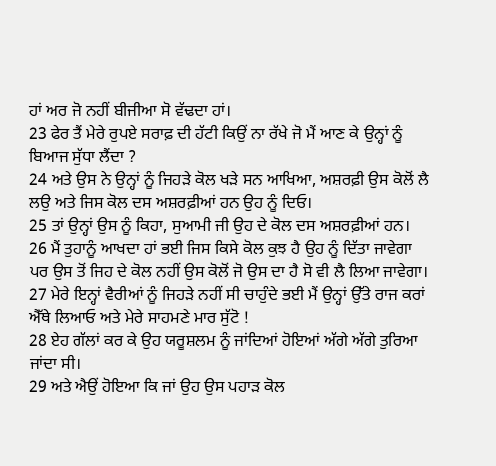ਹਾਂ ਅਰ ਜੋ ਨਹੀਂ ਬੀਜੀਆ ਸੋ ਵੱਢਦਾ ਹਾਂ।
23 ਫੇਰ ਤੈਂ ਮੇਰੇ ਰੁਪਏ ਸਰਾਫ਼ ਦੀ ਹੱਟੀ ਕਿਉਂ ਨਾ ਰੱਖੇ ਜੋ ਮੈਂ ਆਣ ਕੇ ਉਨ੍ਹਾਂ ਨੂੰ ਬਿਆਜ ਸੁੱਧਾ ਲੈਂਦਾ ?
24 ਅਤੇ ਉਸ ਨੇ ਉਨ੍ਹਾਂ ਨੂੰ ਜਿਹੜੇ ਕੋਲ ਖੜੇ ਸਨ ਆਖਿਆ, ਅਸ਼ਰਫ਼ੀ ਉਸ ਕੋਲੋਂ ਲੈ ਲਉ ਅਤੇ ਜਿਸ ਕੋਲ ਦਸ ਅਸ਼ਰਫ਼ੀਆਂ ਹਨ ਉਹ ਨੂੰ ਦਿਓ।
25 ਤਾਂ ਉਨ੍ਹਾਂ ਉਸ ਨੂੰ ਕਿਹਾ, ਸੁਆਮੀ ਜੀ ਉਹ ਦੇ ਕੋਲ ਦਸ ਅਸ਼ਰਫ਼ੀਆਂ ਹਨ।
26 ਮੈਂ ਤੁਹਾਨੂੰ ਆਖਦਾ ਹਾਂ ਭਈ ਜਿਸ ਕਿਸੇ ਕੋਲ ਕੁਝ ਹੈ ਉਹ ਨੂੰ ਦਿੱਤਾ ਜਾਵੇਗਾ ਪਰ ਉਸ ਤੋਂ ਜਿਹ ਦੇ ਕੋਲ ਨਹੀਂ ਉਸ ਕੋਲੋਂ ਜੋ ਉਸ ਦਾ ਹੈ ਸੋ ਵੀ ਲੈ ਲਿਆ ਜਾਵੇਗਾ।
27 ਮੇਰੇ ਇਨ੍ਹਾਂ ਵੈਰੀਆਂ ਨੂੰ ਜਿਹੜੇ ਨਹੀਂ ਸੀ ਚਾਹੁੰਦੇ ਭਈ ਮੈਂ ਉਨ੍ਹਾਂ ਉੱਤੇ ਰਾਜ ਕਰਾਂ ਐੱਥੇ ਲਿਆਓ ਅਤੇ ਮੇਰੇ ਸਾਹਮਣੇ ਮਾਰ ਸੁੱਟੋ !
28 ਏਹ ਗੱਲਾਂ ਕਰ ਕੇ ਉਹ ਯਰੂਸ਼ਲਮ ਨੂੰ ਜਾਂਦਿਆਂ ਹੋਇਆਂ ਅੱਗੇ ਅੱਗੇ ਤੁਰਿਆ ਜਾਂਦਾ ਸੀ।
29 ਅਤੇ ਐਉਂ ਹੋਇਆ ਕਿ ਜਾਂ ਉਹ ਉਸ ਪਹਾੜ ਕੋਲ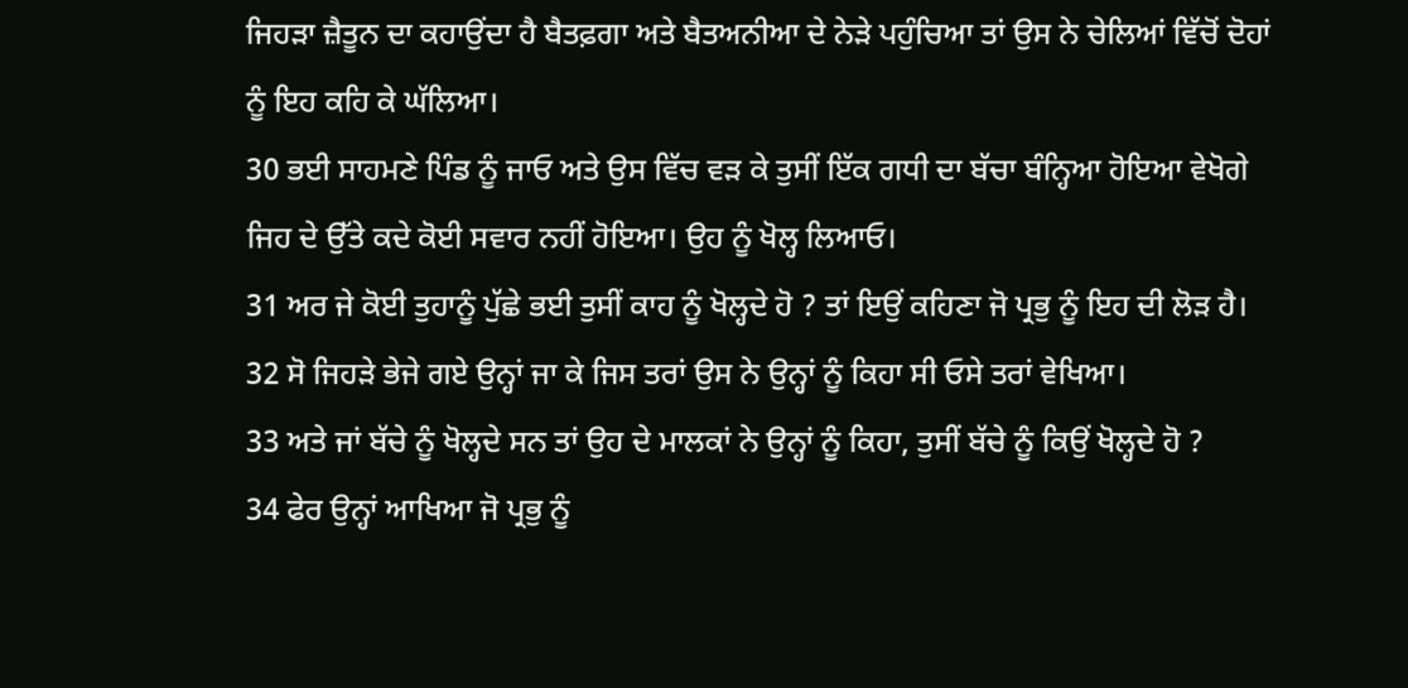ਜਿਹੜਾ ਜ਼ੈਤੂਨ ਦਾ ਕਹਾਉਂਦਾ ਹੈ ਬੈਤਫ਼ਗਾ ਅਤੇ ਬੈਤਅਨੀਆ ਦੇ ਨੇੜੇ ਪਹੁੰਚਿਆ ਤਾਂ ਉਸ ਨੇ ਚੇਲਿਆਂ ਵਿੱਚੋਂ ਦੋਹਾਂ ਨੂੰ ਇਹ ਕਹਿ ਕੇ ਘੱਲਿਆ।
30 ਭਈ ਸਾਹਮਣੇ ਪਿੰਡ ਨੂੰ ਜਾਓ ਅਤੇ ਉਸ ਵਿੱਚ ਵੜ ਕੇ ਤੁਸੀਂ ਇੱਕ ਗਧੀ ਦਾ ਬੱਚਾ ਬੰਨ੍ਹਿਆ ਹੋਇਆ ਵੇਖੋਗੇ ਜਿਹ ਦੇ ਉੱਤੇ ਕਦੇ ਕੋਈ ਸਵਾਰ ਨਹੀਂ ਹੋਇਆ। ਉਹ ਨੂੰ ਖੋਲ੍ਹ ਲਿਆਓ।
31 ਅਰ ਜੇ ਕੋਈ ਤੁਹਾਨੂੰ ਪੁੱਛੇ ਭਈ ਤੁਸੀਂ ਕਾਹ ਨੂੰ ਖੋਲ੍ਹਦੇ ਹੋ ? ਤਾਂ ਇਉਂ ਕਹਿਣਾ ਜੋ ਪ੍ਰਭੁ ਨੂੰ ਇਹ ਦੀ ਲੋੜ ਹੈ।
32 ਸੋ ਜਿਹੜੇ ਭੇਜੇ ਗਏ ਉਨ੍ਹਾਂ ਜਾ ਕੇ ਜਿਸ ਤਰਾਂ ਉਸ ਨੇ ਉਨ੍ਹਾਂ ਨੂੰ ਕਿਹਾ ਸੀ ਓਸੇ ਤਰਾਂ ਵੇਖਿਆ।
33 ਅਤੇ ਜਾਂ ਬੱਚੇ ਨੂੰ ਖੋਲ੍ਹਦੇ ਸਨ ਤਾਂ ਉਹ ਦੇ ਮਾਲਕਾਂ ਨੇ ਉਨ੍ਹਾਂ ਨੂੰ ਕਿਹਾ, ਤੁਸੀਂ ਬੱਚੇ ਨੂੰ ਕਿਉਂ ਖੋਲ੍ਹਦੇ ਹੋ ?
34 ਫੇਰ ਉਨ੍ਹਾਂ ਆਖਿਆ ਜੋ ਪ੍ਰਭੁ ਨੂੰ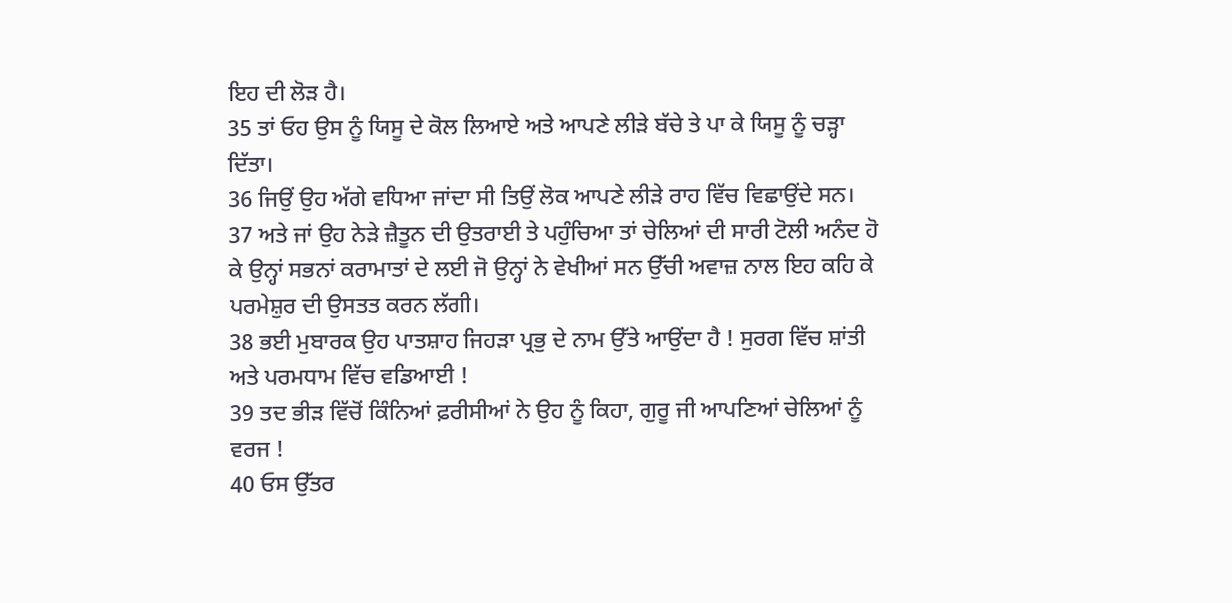ਇਹ ਦੀ ਲੋੜ ਹੈ।
35 ਤਾਂ ਓਹ ਉਸ ਨੂੰ ਯਿਸੂ ਦੇ ਕੋਲ ਲਿਆਏ ਅਤੇ ਆਪਣੇ ਲੀੜੇ ਬੱਚੇ ਤੇ ਪਾ ਕੇ ਯਿਸੂ ਨੂੰ ਚੜ੍ਹਾ ਦਿੱਤਾ।
36 ਜਿਉਂ ਉਹ ਅੱਗੇ ਵਧਿਆ ਜਾਂਦਾ ਸੀ ਤਿਉਂ ਲੋਕ ਆਪਣੇ ਲੀੜੇ ਰਾਹ ਵਿੱਚ ਵਿਛਾਉਂਦੇ ਸਨ।
37 ਅਤੇ ਜਾਂ ਉਹ ਨੇੜੇ ਜ਼ੈਤੂਨ ਦੀ ਉਤਰਾਈ ਤੇ ਪਹੁੰਚਿਆ ਤਾਂ ਚੇਲਿਆਂ ਦੀ ਸਾਰੀ ਟੋਲੀ ਅਨੰਦ ਹੋ ਕੇ ਉਨ੍ਹਾਂ ਸਭਨਾਂ ਕਰਾਮਾਤਾਂ ਦੇ ਲਈ ਜੋ ਉਨ੍ਹਾਂ ਨੇ ਵੇਖੀਆਂ ਸਨ ਉੱਚੀ ਅਵਾਜ਼ ਨਾਲ ਇਹ ਕਹਿ ਕੇ ਪਰਮੇਸ਼ੁਰ ਦੀ ਉਸਤਤ ਕਰਨ ਲੱਗੀ।
38 ਭਈ ਮੁਬਾਰਕ ਉਹ ਪਾਤਸ਼ਾਹ ਜਿਹੜਾ ਪ੍ਰਭੁ ਦੇ ਨਾਮ ਉੱਤੇ ਆਉਂਦਾ ਹੈ ! ਸੁਰਗ ਵਿੱਚ ਸ਼ਾਂਤੀ ਅਤੇ ਪਰਮਧਾਮ ਵਿੱਚ ਵਡਿਆਈ !
39 ਤਦ ਭੀੜ ਵਿੱਚੋਂ ਕਿੰਨਿਆਂ ਫ਼ਰੀਸੀਆਂ ਨੇ ਉਹ ਨੂੰ ਕਿਹਾ, ਗੁਰੂ ਜੀ ਆਪਣਿਆਂ ਚੇਲਿਆਂ ਨੂੰ ਵਰਜ !
40 ਓਸ ਉੱਤਰ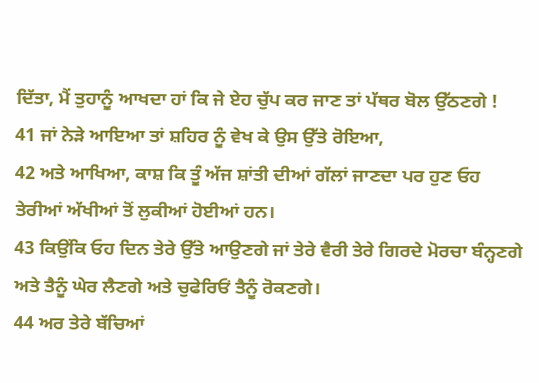ਦਿੱਤਾ, ਮੈਂ ਤੁਹਾਨੂੰ ਆਖਦਾ ਹਾਂ ਕਿ ਜੇ ਏਹ ਚੁੱਪ ਕਰ ਜਾਣ ਤਾਂ ਪੱਥਰ ਬੋਲ ਉੱਠਣਗੇ !
41 ਜਾਂ ਨੇੜੇ ਆਇਆ ਤਾਂ ਸ਼ਹਿਰ ਨੂੰ ਵੇਖ ਕੇ ਉਸ ਉੱਤੇ ਰੋਇਆ,
42 ਅਤੇ ਆਖਿਆ, ਕਾਸ਼ ਕਿ ਤੂੰ ਅੱਜ ਸ਼ਾਂਤੀ ਦੀਆਂ ਗੱਲਾਂ ਜਾਣਦਾ ਪਰ ਹੁਣ ਓਹ ਤੇਰੀਆਂ ਅੱਖੀਆਂ ਤੋਂ ਲੁਕੀਆਂ ਹੋਈਆਂ ਹਨ।
43 ਕਿਉਂਕਿ ਓਹ ਦਿਨ ਤੇਰੇ ਉੱਤੇ ਆਉਣਗੇ ਜਾਂ ਤੇਰੇ ਵੈਰੀ ਤੇਰੇ ਗਿਰਦੇ ਮੋਰਚਾ ਬੰਨ੍ਹਣਗੇ ਅਤੇ ਤੈਨੂੰ ਘੇਰ ਲੈਣਗੇ ਅਤੇ ਚੁਫੇਰਿਓਂ ਤੈਨੂੰ ਰੋਕਣਗੇ।
44 ਅਰ ਤੇਰੇ ਬੱਚਿਆਂ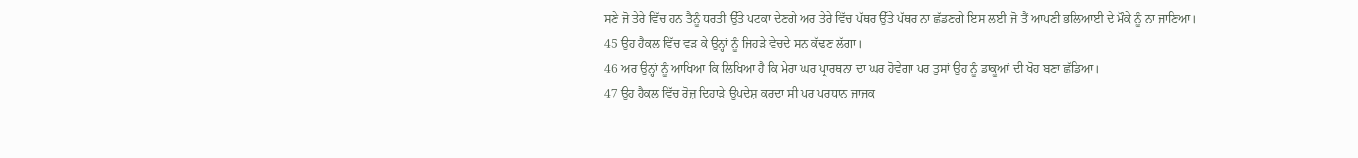ਸਣੇ ਜੋ ਤੇਰੇ ਵਿੱਚ ਹਨ ਤੈਨੂੰ ਧਰਤੀ ਉੱਤੇ ਪਟਕਾ ਦੇਣਗੇ ਅਰ ਤੇਰੇ ਵਿੱਚ ਪੱਥਰ ਉੱਤੇ ਪੱਥਰ ਨਾ ਛੱਡਣਗੇ ਇਸ ਲਈ ਜੋ ਤੈਂ ਆਪਣੀ ਭਲਿਆਈ ਦੇ ਮੌਕੇ ਨੂੰ ਨਾ ਜਾਣਿਆ।
45 ਉਹ ਹੈਕਲ ਵਿੱਚ ਵੜ ਕੇ ਉਨ੍ਹਾਂ ਨੂੰ ਜਿਹੜੇ ਵੇਚਦੇ ਸਨ ਕੱਢਣ ਲੱਗਾ।
46 ਅਰ ਉਨ੍ਹਾਂ ਨੂੰ ਆਖਿਆ ਕਿ ਲਿਖਿਆ ਹੈ ਕਿ ਮੇਰਾ ਘਰ ਪ੍ਰਾਰਥਨਾ ਦਾ ਘਰ ਹੋਵੇਗਾ ਪਰ ਤੁਸਾਂ ਉਹ ਨੂੰ ਡਾਕੂਆਂ ਦੀ ਖੋਹ ਬਣਾ ਛੱਡਿਆ।
47 ਉਹ ਹੈਕਲ ਵਿੱਚ ਰੋਜ਼ ਦਿਹਾੜੇ ਉਪਦੇਸ਼ ਕਰਦਾ ਸੀ ਪਰ ਪਰਧਾਨ ਜਾਜਕ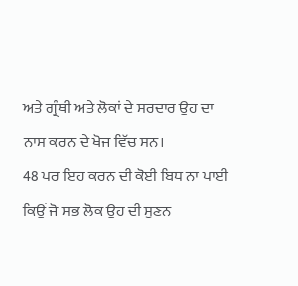ਅਤੇ ਗ੍ਰੰਥੀ ਅਤੇ ਲੋਕਾਂ ਦੇ ਸਰਦਾਰ ਉਹ ਦਾ ਨਾਸ ਕਰਨ ਦੇ ਖੋਜ ਵਿੱਚ ਸਨ।
48 ਪਰ ਇਹ ਕਰਨ ਦੀ ਕੋਈ ਬਿਧ ਨਾ ਪਾਈ ਕਿਉਂ ਜੋ ਸਭ ਲੋਕ ਉਹ ਦੀ ਸੁਣਨ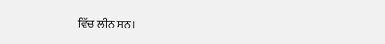ਵਿੱਚ ਲੀਨ ਸਨ।